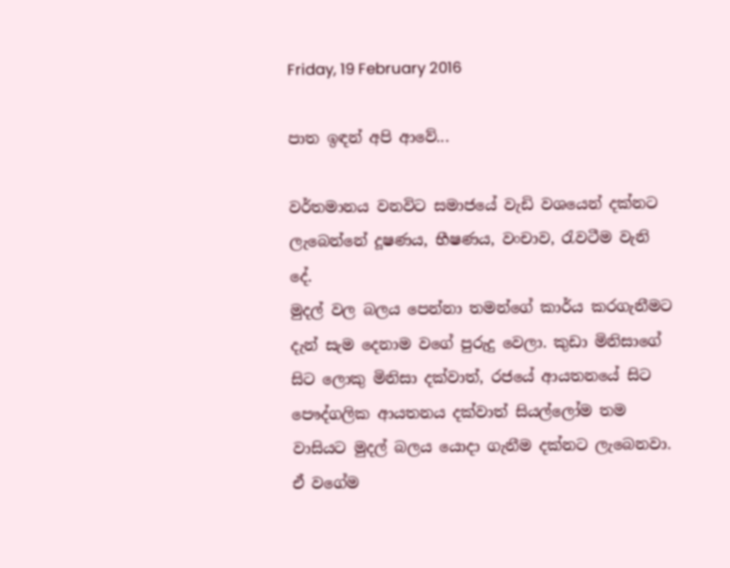Friday, 19 February 2016

පාත ඉඳන් අපි ආවේ...

වර්තමානය වනවිට සමාජයේ වැඩි වශයෙන් දක්නට ලැබෙන්නේ දූෂණය, භීෂණය, වංචාව, රැවටීම වැනි දේ.
මුදල් වල බලය පෙන්නා තමන්ගේ කාර්ය කරගැනීමට දැන් සැම දෙනාම වගේ පුරුදු වෙලා. කුඩා මිනිසාගේ සිට ලොකු මිනිසා දක්වාත්, රජයේ ආයතනයේ සිට පෞද්ගලික ආයතනය දක්වාත් සියල්ලෝම තම වාසියට මුදල් බලය යොදා ගැනීම දක්නට ලැබෙනවා. ඒ වගේම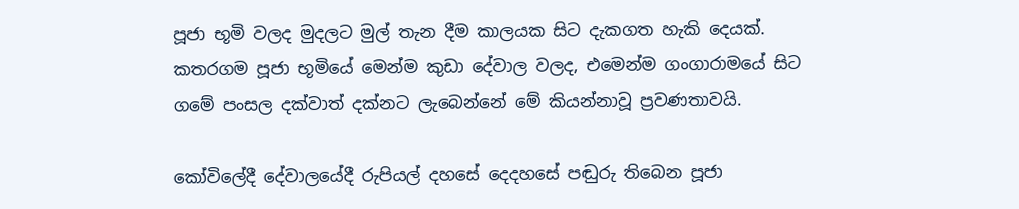පූජා භූමි වලද මුදලට මුල් තැන දීම කාලයක සිට දැකගත හැකි දෙයක්. කතරගම පූජා භූමියේ මෙන්ම කුඩා දේවාල වලද, එමෙන්ම ගංගාරාමයේ සිට ගමේ පංසල දක්වාත් දක්නට ලැබෙන්නේ මේ කියන්නාවූ ප්‍රවණතාවයි.

කෝවිලේදී දේවාලයේදී රුපියල් දහසේ දෙදහසේ පඬුරු තිබෙන පූජා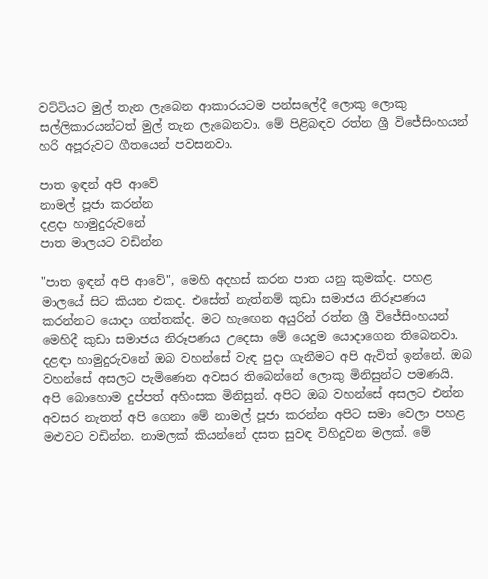වට්ටියට මුල් තැන ලැබෙන ආකාරයටම පන්සලේදී ලොකු ලොකු සල්ලිකාරයන්ටත් මුල් තැන ලැබෙනවා. මේ පිළිබඳව රත්න ශ්‍රී විජේසිංහයන් හරි අපූරුවට ගීතයෙන් පවසනවා.

පාත ඉඳන් අපි ආවේ
නාමල් පූජා කරන්න
දළදා හාමුදුරුවනේ
පාත මාලයට වඩින්න

"පාත ඉඳන් අපි ආවේ", මෙහි අදහස් කරන පාත යනු කුමක්ද. පහළ මාලයේ සිට කියන එකද. එසේත් නැත්නම් කුඩා සමාජය නිරූපණය කරන්නට යොදා ගත්තක්ද. මට හැඟෙන අයුරින් රත්න ශ්‍රී විජේසිංහයන් මෙහිදී කුඩා සමාජය නිරූපණය උදෙසා මේ යෙදුම යොදාගෙන තිබෙනවා. දළඳා හාමුදුරුවනේ ඔබ වහන්සේ වැඳ පුදා ගැනීමට අපි ඇවිත් ඉන්නේ. ඔබ වහන්සේ අසලට පැමිණෙන අවසර තිබෙන්නේ ලොකු මිනිසුන්ට පමණයි. අපි බොහොම දුප්පත් අහිංසක මිනිසුන්. අපිට ඔබ වහන්සේ අසලට එන්න අවසර නැතත් අපි ගෙනා මේ නාමල් පූජා කරන්න අපිට සමා වෙලා පහළ මළුවට වඩින්න. නාමලක් කියන්නේ දසත සුවඳ විහිදුවන මලක්. මේ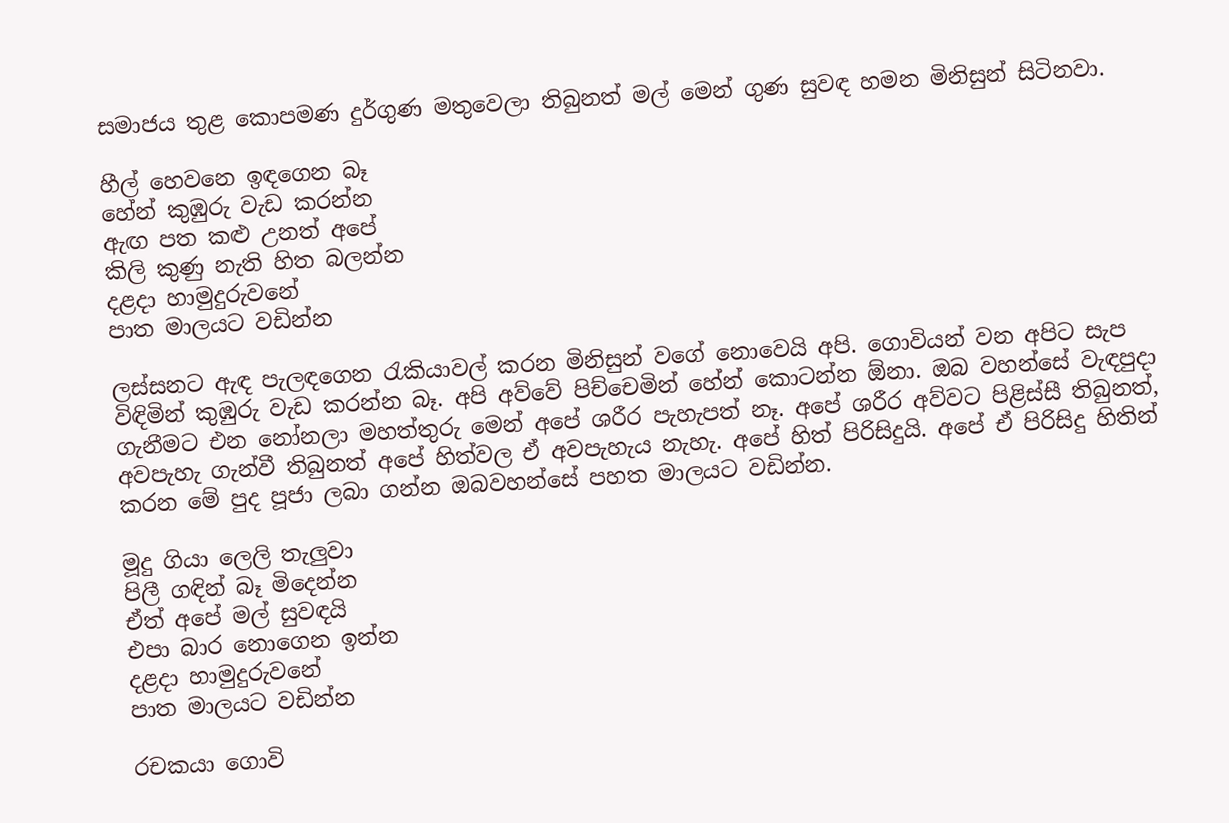සමාජය තුළ කොපමණ දුර්ගුණ මතුවෙලා තිබුනත් මල් මෙන් ගුණ සුවඳ හමන මිනිසුන් සිටිනවා.

හීල් හෙවනෙ ඉඳගෙන බෑ
හේන් කුඹුරු වැඩ කරන්න
ඇඟ පත කළු උනත් අපේ
කිලි කුණු නැති හිත බලන්න
දළදා හාමුදුරුවනේ
පාත මාලයට වඩින්න

ලස්සනට ඇඳ පැලඳගෙන රැකියාවල් කරන මිනිසුන් වගේ නොවෙයි අපි. ගොවියන් වන අපිට සැප විඳිමින් කුඹුරු වැඩ කරන්න බෑ. අපි අව්වේ පිච්චෙමින් හේන් කොටන්න ඕනා. ඔබ වහන්සේ වැඳපුදා ගැනීමට එන නෝනලා මහත්තුරු මෙන් අපේ ශරීර පැහැපත් නෑ. අපේ ශරීර අව්වට පිළිස්සී තිබුනත්, අවපැහැ ගැන්වී තිබුනත් අපේ හිත්වල ඒ අවපැහැය නැහැ. අපේ හිත් පිරිසිදුයි. අපේ ඒ පිරිසිදු හිතින් කරන මේ පුද පූජා ලබා ගන්න ඔබවහන්සේ පහත මාලයට වඩින්න.

මූදු ගියා ලෙලි තැලුවා
පිලී ගඳින් බෑ මිදෙන්න
ඒත් අපේ මල් සුවඳයි
එපා බාර නොගෙන ඉන්න
දළදා හාමුදුරුවනේ
පාත මාලයට වඩින්න

රචකයා ගොවි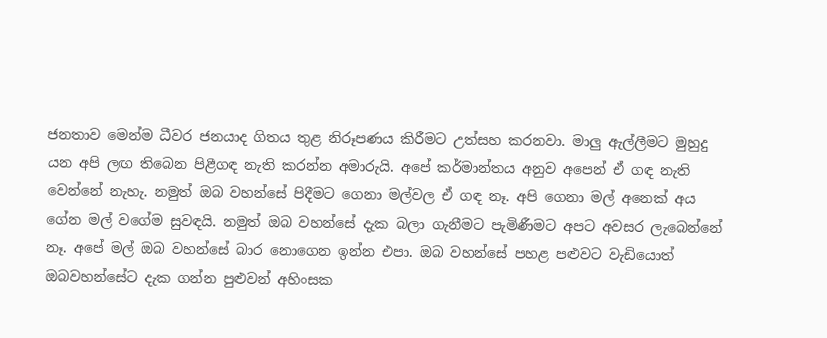ජනතාව මෙන්ම ධීවර ජනයාද ගිතය තුළ නිරූපණය කිරීමට උත්සහ කරනවා. මාලු ඇල්ලීමට මුහුදු යන අපි ලඟ තිබෙන පිළීගඳ නැති කරන්න අමාරුයි. අපේ කර්මාන්තය අනුව අපෙන් ඒ ගඳ නැති වෙන්නේ නැහැ. නමුත් ඔබ වහන්සේ පිදීමට ගෙනා මල්වල ඒ ගඳ නෑ. අපි ගෙනා මල් අනෙක් අය ගේන මල් වගේම සුවඳයි. නමුත් ඔබ වහන්සේ දැක බලා ගැනීමට පැමිණීමට අපට අවසර ලැබෙන්නේ නෑ. අපේ මල් ඔබ වහන්සේ බාර නොගෙන ඉන්න එපා. ඔබ වහන්සේ පහළ පළුවට වැඩියොත් ඔබවහන්සේට දැක ගන්න පුළුවන් අහිංසක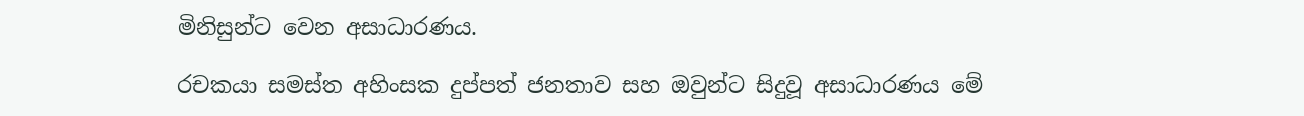මිනිසුන්ට වෙන අසාධාරණය.

රචකයා සමස්ත අහිංසක දුප්පත් ජනතාව සහ ඔවුන්ට සිදුවූ අසාධාරණය මේ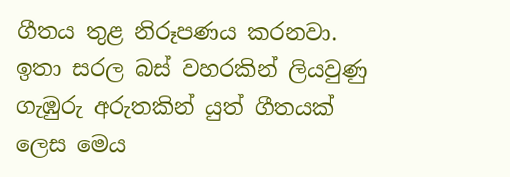ගීතය තුළ නිරූපණය කරනවා. ඉතා සරල බස් වහරකින් ලියවුණු ගැඹුරු අරුතකින් යුත් ගීතයක් ලෙස මෙය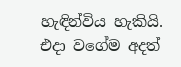හැඳින්විය හැකියි. එදා වගේම අදත්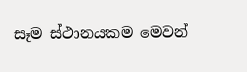සෑම ස්ථානයකම මෙවන්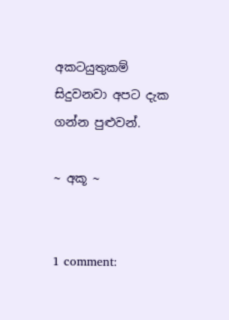අකටයුතුකම් සිදුවනවා අපට දැක ගන්න පුළුවන්.

~ අකූ ~


1 comment: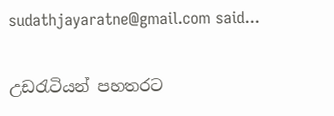sudathjayaratne@gmail.com said...

උඩරැටියන් පහතරට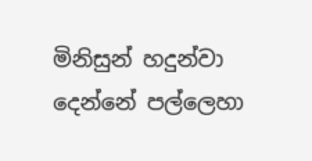මිනිසුන් හදුන්වා දෙන්නේ පල්ලෙහා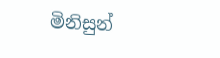මිනිසුන්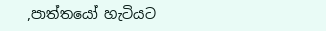,පාත්තයෝ හැටියට